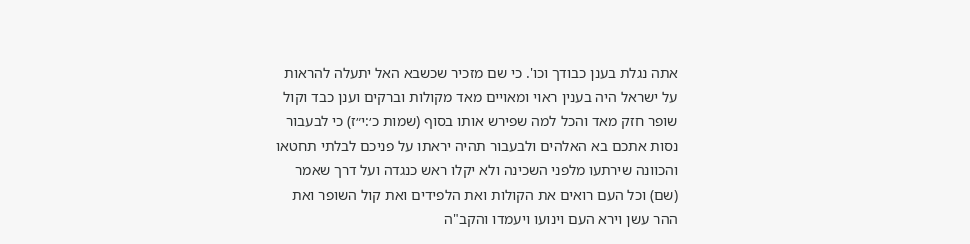אתה נגלת בענן כבודך וכו'. כי שם מזכיר שכשבא האל יתעלה להראות על ישראל היה בענין ראוי ומאויים מאד מקולות וברקים וענן כבד וקול שופר חזק מאד והכל למה שפירש אותו בסוף (שמות כ׳:י״ז) כי לבעבור נסות אתכם בא האלהים ולבעבור תהיה יראתו על פניכם לבלתי תחטאו והכוונה שירתעו מלפני השכינה ולא יקלו ראש כנגדה ועל דרך שאמר (שם) וכל העם רואים את הקולות ואת הלפידים ואת קול השופר ואת ההר עשן וירא העם וינועו ויעמדו והקב"ה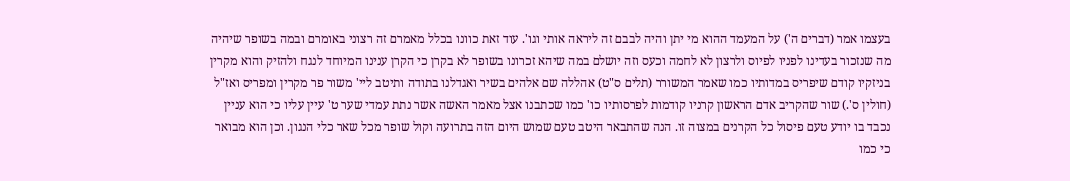בעצמו אמר (דברים ה') על המעמד ההוא מי יתן והיה לבבם זה ליראה אותי וגו'. עוד זאת כוונו בכלל מאמרם זה רצוני באומרם ובמה בשופר שיהיה מה שנזכור בעדינו לפניו לפיוס ולרצון לא לחמה וכעס וזה יושלם במה שיהא זכרונו בשופר לא בקרן כי הקרן ענינו המיוחד לנגח ולהזיק והוא מקרין בניזקיו קודם שיפריס במדותיו כמו שאמר המשורר (תלים ס"ט) אהללה שם אלהים בשיר ואגדלנו בתודה ותיטב ליי' משור פר מקרין ומפריס ואז"ל (חולין ס'.) שור שהקריב אדם הראשון קרניו קודמות לפרסותיו כו' כמו שכתבנו אצל מאמר האשה אשר נתת עמדי שער ט' עיין עליו כי הוא עניין נכבד בו יודע טעם פיסול כל הקרנים במצוה זו. הנה שהתבאר היטב טעם שמוש היום הזה בתרועה וקול שופר מכל שאר כלי הנגון. וכן הוא מבואר כי כמו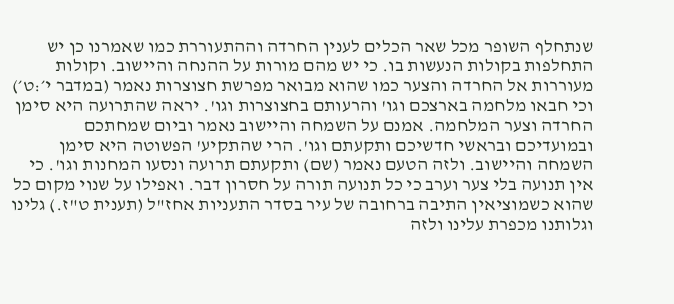שנתחלף השופר מכל שאר הכלים לענין החרדה וההתעוררת כמו שאמרנו כן יש התחלפות בקולות הנעשות בו. כי יש מהם מורות על ההנחה והיישוב. וקולות מעוררות אל החרדה והצער כמו שהוא מבואר מפרשת חצוצרות נאמר (במדבר י׳:ט׳) וכי חבאו מלחמה בארצכם וגו' והרעותם בחצוצרות וגו'. יראה שהתרועה היא סימן החרדה וצער המלחמה. אמנם על השמחה והיישוב נאמר וביום שמחתכם ובמועדיכם ובראשי חדשיכם ותקעתם וגו'. הרי שהתקיע' הפשוטה היא סימן השמחה והיישוב. ולזה הטעם נאמר (שם) ותקעתם תרועה ונסעו המחנות וגו'. כי אין תנועה בלי צער וערב כי כל תנועה תורה על חסרון דבר. ואפילו על שנוי מקום כל שהוא כשמוציאין התיבה ברחובה של עיר בסדר התעניות אחז"ל (תענית ט"ז.) גלינו וגלותנו מכפרת עלינו ולזה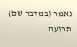נאמר (במדבר שם) תרועה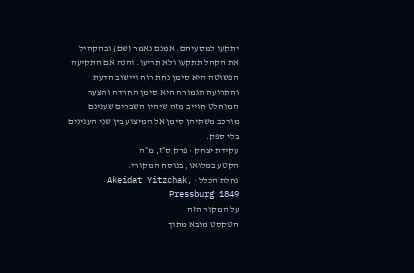יתקעו למסעיהם. אמנם נאמר (שם) ובהקהיל את הקהל תתקעו ולא תריעו. והנה אם התקיעה הפשוטה היא סימן נחת רוח ויישוב הדעת והתרועה הגמורה היא סימן החרדה והצער המוחלט חוייב מזה שיהיו השברים שענינם מורכב משתיהן סימן אל המיצוע בין שני הענינים בלי ספק.
עקידת יצחק · פרק ס״ז, מ״ה
הקטע במלואו, בנוסח המקורי.
נחלת הכלל · Akeidat Yitzchak, Pressburg 1849
על המקור הזה
הטקסט מובא מתוך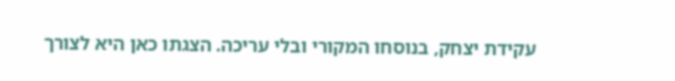עקידת יצחק, בנוסחו המקורי ובלי עריכה. הצגתו כאן היא לצורך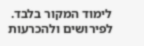לימוד המקור בלבד. לפירושים ולהכרעות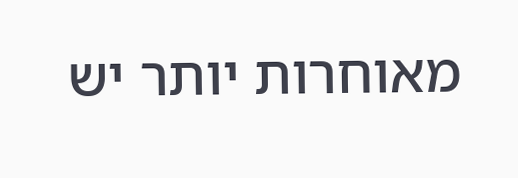מאוחרות יותר יש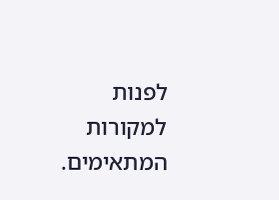לפנות למקורות המתאימים.